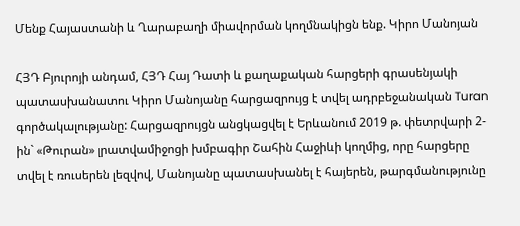Մենք Հայաստանի և Ղարաբաղի միավորման կողմնակիցն ենք. Կիրո Մանոյան

ՀՅԴ Բյուրոյի անդամ, ՀՅԴ Հայ Դատի և քաղաքական հարցերի գրասենյակի պատասխանատու Կիրո Մանոյանը հարցազրույց է տվել ադրբեջանական Turan գործակալությանը: Հարցազրույցն անցկացվել է Երևանում 2019 թ. փետրվարի 2-ին` «Թուրան» լրատվամիջոցի խմբագիր Շահին Հաջիևի կողմից, որը հարցերը տվել է ռուսերեն լեզվով, Մանոյանը պատասխանել է հայերեն, թարգմանությունը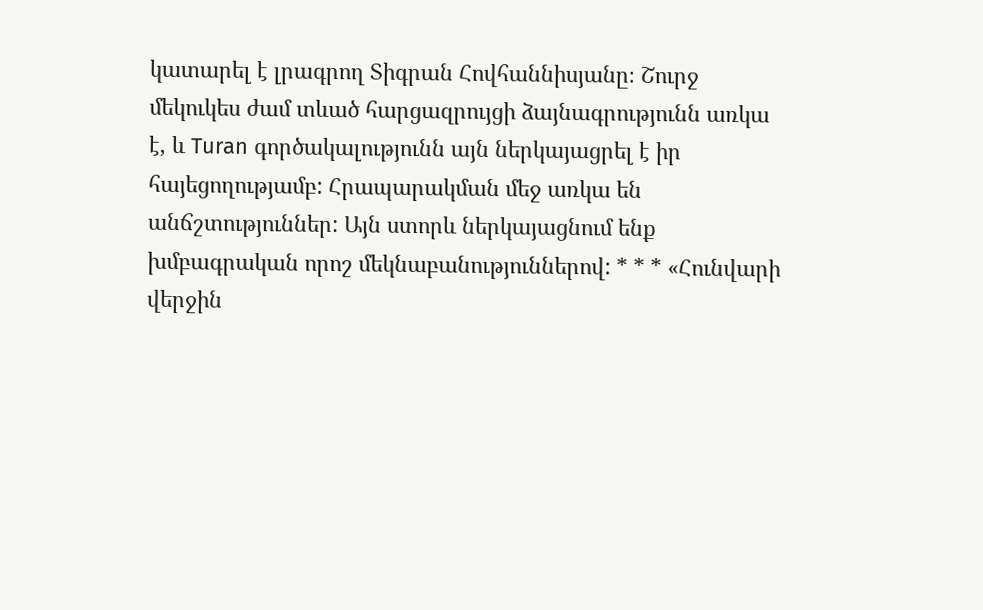կատարել է լրագրող Տիգրան Հովհաննիսյանը։ Շուրջ մեկուկես ժամ տևած հարցազրույցի ձայնագրությունն առկա է, և Turan գործակալությունն այն ներկայացրել է իր հայեցողությամբ: Հրապարակման մեջ առկա են անճշտություններ: Այն ստորև ներկայացնում ենք խմբագրական որոշ մեկնաբանություններով: * * * «Հունվարի վերջին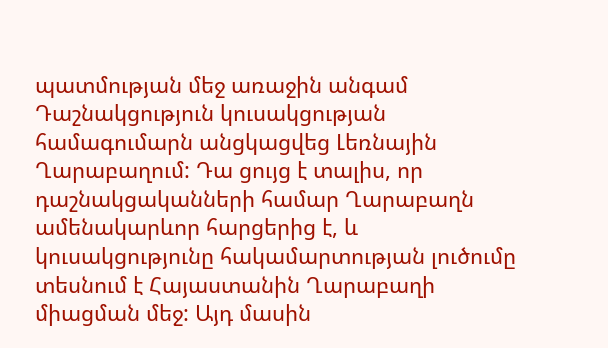պատմության մեջ առաջին անգամ Դաշնակցություն կուսակցության համագումարն անցկացվեց Լեռնային Ղարաբաղում: Դա ցույց է տալիս, որ դաշնակցականների համար Ղարաբաղն ամենակարևոր հարցերից է, և կուսակցությունը հակամարտության լուծումը տեսնում է Հայաստանին Ղարաբաղի միացման մեջ: Այդ մասին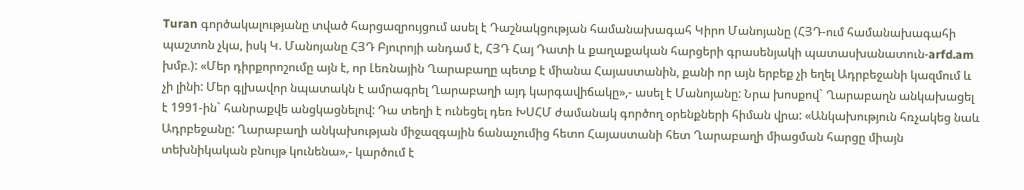Turan գործակալությանը տված հարցազրույցում ասել է Դաշնակցության համանախագահ Կիրո Մանոյանը (ՀՅԴ-ում համանախագահի պաշտոն չկա, իսկ Կ. Մանոյանը ՀՅԴ Բյուրոյի անդամ է, ՀՅԴ Հայ Դատի և քաղաքական հարցերի գրասենյակի պատասխանատուն-arfd.am խմբ.): «Մեր դիրքորոշումը այն է, որ Լեռնային Ղարաբաղը պետք է միանա Հայաստանին, քանի որ այն երբեք չի եղել Ադրբեջանի կազմում և չի լինի: Մեր գլխավոր նպատակն է ամրագրել Ղարաբաղի այդ կարգավիճակը»,- ասել է Մանոյանը: Նրա խոսքով` Ղարաբաղն անկախացել է 1991-ին` հանրաքվե անցկացնելով: Դա տեղի է ունեցել դեռ ԽՍՀՄ ժամանակ գործող օրենքների հիման վրա: «Անկախություն հռչակեց նաև Ադրբեջանը: Ղարաբաղի անկախության միջազգային ճանաչումից հետո Հայաստանի հետ Ղարաբաղի միացման հարցը միայն տեխնիկական բնույթ կունենա»,- կարծում է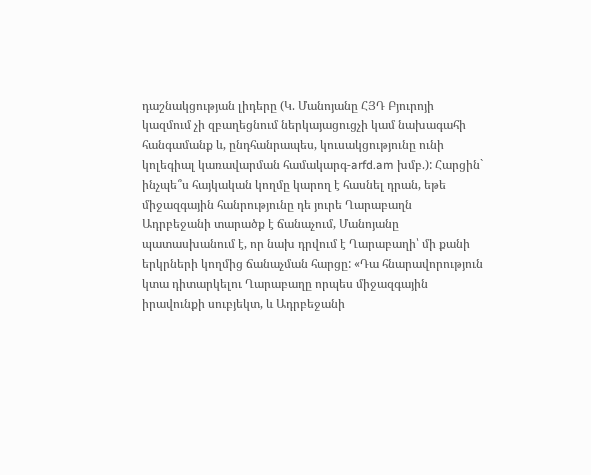դաշնակցության լիդերը (Կ. Մանոյանը ՀՅԴ Բյուրոյի կազմում չի զբաղեցնում ներկայացուցչի կամ նախագահի հանգամանք և, ընդհանրապես, կուսակցությունը ունի կոլեգիալ կառավարման համակարգ-arfd.am խմբ.): Հարցին` ինչպե՞ս հայկական կողմը կարող է հասնել դրան, եթե միջազգային հանրությունը դե յուրե Ղարաբաղն Ադրբեջանի տարածք է ճանաչում, Մանոյանը պատասխանում է, որ նախ դրվում է Ղարաբաղի՝ մի քանի երկրների կողմից ճանաչման հարցը: «Դա հնարավորություն կտա դիտարկելու Ղարաբաղը որպես միջազգային իրավունքի սուբյեկտ, և Ադրբեջանի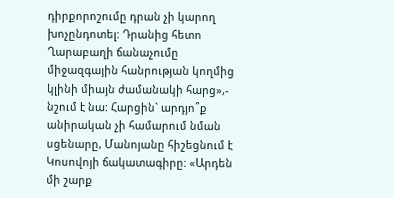դիրքորոշումը դրան չի կարող խոչընդոտել: Դրանից հետո Ղարաբաղի ճանաչումը միջազգային հանրության կողմից կլինի միայն ժամանակի հարց»,- նշում է նա: Հարցին` արդյո՞ք անիրական չի համարում նման սցենարը, Մանոյանը հիշեցնում է Կոսովոյի ճակատագիրը: «Արդեն մի շարք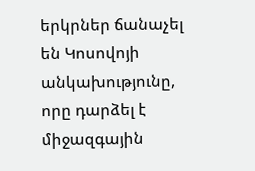երկրներ ճանաչել են Կոսովոյի անկախությունը, որը դարձել է միջազգային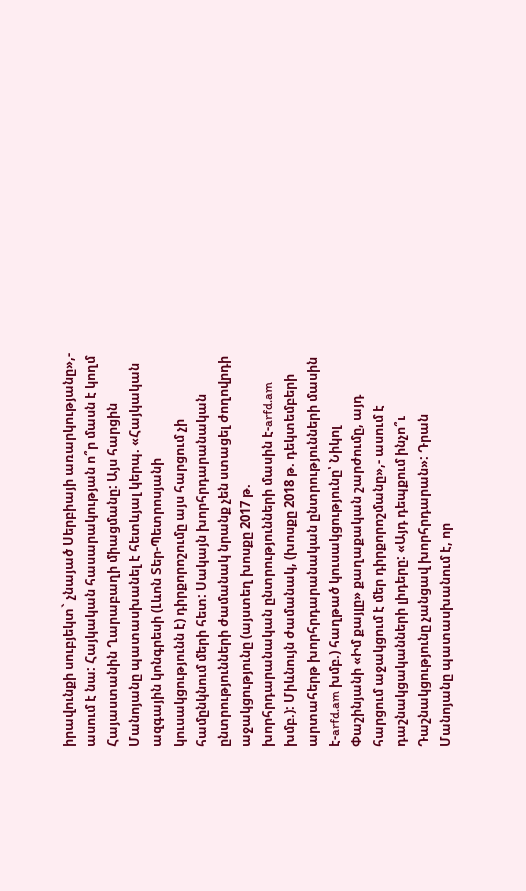իրավունքի սուբյեկտ` չնայած Սերբիայի առարկությանը»,- ասում է նա: Հայկական հասարակության ո՞ր մասն է կողմ Հայաստանին Ղարաբաղի միացմանը: Այս հարցին Մանոյանը պատասխանել է հետևյալ կերպ. «Հայկական ազգային կոնգրեսի (Լևոն Տեր-Պետրոսյանի կուսակցությունն է) դիրքորոշումը այս հարցում չի համընկնում մերի հետ: Սակայն խորհրդարանական ընտրությունների ժամանակ նրանք չեն ստացել ժողովրդի աջակցությունը (այստեղ խոսքը 2017 թ. խորհրդարանական ընտրությունների մասին է-arfd.am խմբ.): Միևնույն ժամանակ, (խոսքը 2018 թ. դեկտեմբերի արտահերթ խորհրդարանական ընտրությունների մասին է-arfd.am խմբ.) հաղթած կուսակցությունը՝ Նիկոլ Փաշինյանի «Իմ քայլը» քաղաքական շարժումը, այդ հարցում աջակցում է մեր դիրքորոշմանը»,- ասում է դաշնակցականների լիդերը: «Այդ դեպքում ինչո՞ւ Դաշնակցությունը չանցավ խորհրդարան»: Դրան Մանոյանը պատասխանում է, որ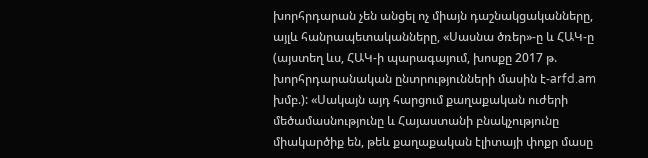խորհրդարան չեն անցել ոչ միայն դաշնակցականները, այլև հանրապետականները, «Սասնա ծռեր»-ը և ՀԱԿ-ը (այստեղ ևս, ՀԱԿ-ի պարագայում, խոսքը 2017 թ. խորհրդարանական ընտրությունների մասին է-arfd.am խմբ.): «Սակայն այդ հարցում քաղաքական ուժերի մեծամասնությունը և Հայաստանի բնակչությունը միակարծիք են, թեև քաղաքական էլիտայի փոքր մասը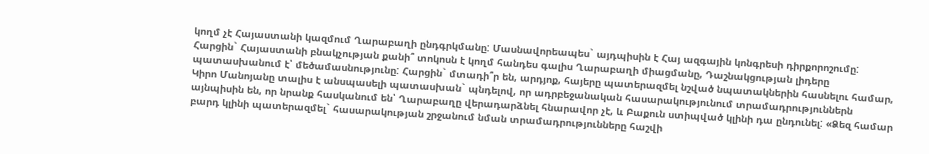կողմ չէ Հայաստանի կազմում Ղարաբաղի ընդգրկմանը: Մասնավորեապես` այդպիսին է Հայ ազգային կոնգրեսի դիրքորոշումը: Հարցին` Հայաստանի բնակչության քանի՞ տոկոսն է կողմ հանդես գալիս Ղարաբաղի միացմանը, Դաշնակցության լիդերը պատասխանում է՝ մեծամասնությունը: Հարցին` մտադի՞ր են, արդյոք, հայերը պատերազմել նշված նպատակներին հասնելու համար, Կիրո Մանոյանը տալիս է անսպասելի պատասխան` պնդելով, որ ադրբեջանական հասարակությունում տրամադրություններն այնպիսին են, որ նրանք հասկանում են՝ Ղարաբաղը վերադարձնել հնարավոր չէ, և Բաքուն ստիպված կլինի դա ընդունել: «Ձեզ համար բարդ կլինի պատերազմել` հասարակության շրջանում նման տրամադրությունները հաշվի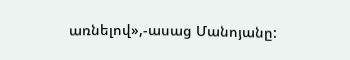առնելով»,-ասաց Մանոյանը: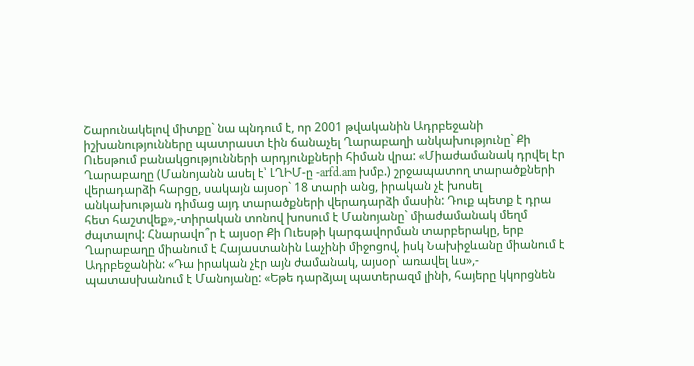Շարունակելով միտքը` նա պնդում է, որ 2001 թվականին Ադրբեջանի իշխանությունները պատրաստ էին ճանաչել Ղարաբաղի անկախությունը` Քի Ուեսթում բանակցությունների արդյունքների հիման վրա: «Միաժամանակ դրվել էր Ղարաբաղը (Մանոյանն ասել է՝ ԼՂԻՄ-ը -arfd.am խմբ.) շրջապատող տարածքների վերադարձի հարցը, սակայն այսօր` 18 տարի անց, իրական չէ խոսել անկախության դիմաց այդ տարածքների վերադարձի մասին: Դուք պետք է դրա հետ հաշտվեք»,-տիրական տոնով խոսում է Մանոյանը` միաժամանակ մեղմ ժպտալով: Հնարավո՞ր է այսօր Քի Ուեսթի կարգավորման տարբերակը, երբ Ղարաբաղը միանում է Հայաստանին Լաչինի միջոցով, իսկ Նախիջևանը միանում է Ադրբեջանին: «Դա իրական չէր այն ժամանակ, այսօր` առավել ևս»,- պատասխանում է Մանոյանը: «Եթե դարձյալ պատերազմ լինի, հայերը կկորցնեն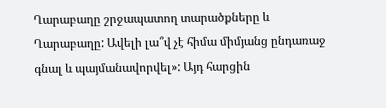Ղարաբաղը շրջապատող տարածքները և Ղարաբաղը: Ավելի լա՞վ չէ հիմա միմյանց ընդառաջ գնալ և պայմանավորվել»: Այդ հարցին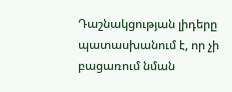Դաշնակցության լիդերը պատասխանում է, որ չի բացառում նման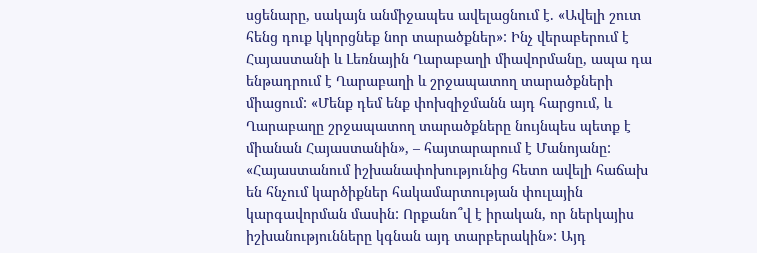սցենարը, սակայն անմիջապես ավելացնում է. «Ավելի շուտ հենց դուք կկորցնեք նոր տարածքներ»: Ինչ վերաբերում է Հայաստանի և Լեռնային Ղարաբաղի միավորմանը, ապա դա ենթադրում է Ղարաբաղի և շրջապատող տարածքների միացում: «Մենք դեմ ենք փոխզիջմանն այդ հարցում, և Ղարաբաղը շրջապատող տարածքները նույնպես պետք է միանան Հայաստանին», – հայտարարում է Մանոյանը: «Հայաստանում իշխանափոխությունից հետո ավելի հաճախ են հնչում կարծիքներ հակամարտության փուլային կարգավորման մասին: Որքանո՞վ է իրական, որ ներկայիս իշխանությունները կգնան այդ տարբերակին»: Այդ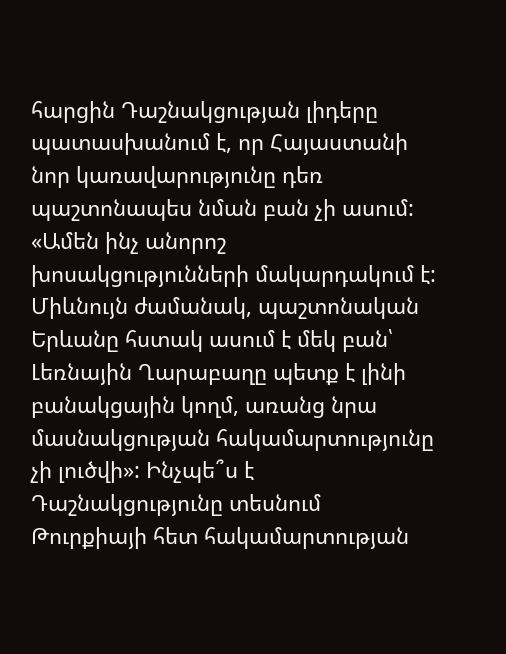հարցին Դաշնակցության լիդերը պատասխանում է, որ Հայաստանի նոր կառավարությունը դեռ պաշտոնապես նման բան չի ասում: «Ամեն ինչ անորոշ խոսակցությունների մակարդակում է: Միևնույն ժամանակ, պաշտոնական Երևանը հստակ ասում է մեկ բան՝ Լեռնային Ղարաբաղը պետք է լինի բանակցային կողմ, առանց նրա մասնակցության հակամարտությունը չի լուծվի»: Ինչպե՞ս է Դաշնակցությունը տեսնում Թուրքիայի հետ հակամարտության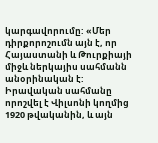կարգավորումը: «Մեր դիրքորոշումն այն է, որ Հայաստանի և Թուրքիայի միջև ներկայիս սահմանն անօրինական է: Իրավական սահմանը որոշվել է Վիլսոնի կողմից 1920 թվականին, և այն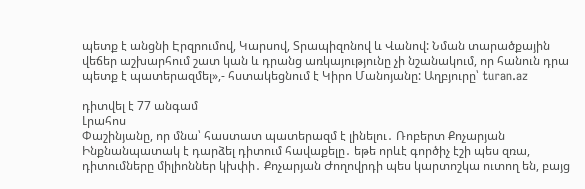պետք է անցնի Էրզրումով, Կարսով, Տրապիզոնով և Վանով: Նման տարածքային վեճեր աշխարհում շատ կան և դրանց առկայությունը չի նշանակում, որ հանուն դրա պետք է պատերազմել»,- հստակեցնում է Կիրո Մանոյանը: Աղբյուրը՝ turan.az

դիտվել է 77 անգամ
Լրահոս
Փաշինյանը, որ մնա՝ հաստատ պատերազմ է լինելու․ Ռոբերտ Քոչարյան Ինքնանպատակ է դարձել դիտում հավաքելը․ եթե որևէ գործիչ էշի պես զռա, դիտումները միլիոններ կխփի․ Քոչարյան Ժողովրդի պես կարտոշկա ուտող են, բայց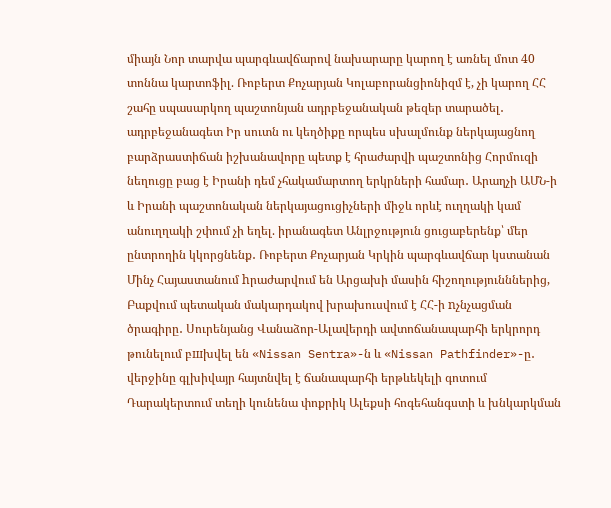միայն Նոր տարվա պարգևավճարով նախարարը կարող է առնել մոտ 40 տոննա կարտոֆիլ. Ռոբերտ Քոչարյան Կոլաբորանցիոնիզմ է, չի կարող ՀՀ շահը սպասարկող պաշտոնյան ադրբեջանական թեզեր տարածել․ ադրբեջանագետ Իր սուտն ու կեղծիքը որպես սխալմունք ներկայացնող բարձրաստիճան իշխանավորը պետք է հրաժարվի պաշտոնից Հորմուզի նեղուցը բաց է Իրանի դեմ չհակամարտող երկրների համար․ Արաղչի ԱՄՆ-ի և Իրանի պաշտոնական ներկայացուցիչների միջև որևէ ուղղակի կամ անուղղակի շփում չի եղել. իրանագետ Անլրջություն ցուցաբերենք՝ մեր ընտրողին կկորցնենք․ Ռոբերտ Քոչարյան Կրկին պարգևավճար կստանան Մինչ Հայաստանում hրաժարվում են Արցախի մասին հիշողությունններից, Բաքվում պետական մակարդակով խրախուսվում է ՀՀ-ի nչնչացման ծրագիրը․ Սուրենյանց Վանաձոր-Ալավերդի ավտոճանապարհի երկրորդ թունելում բшխվել են «Nissan Sentra»-ն և «Nissan Pathfinder»-ը․ վերջինը գլխիվայր հայտնվել է ճանապարհի երթևեկելի գոտում Դարակերտում տեղի կունենա փոքրիկ Ալեքսի հոգեհանգստի և խնկարկման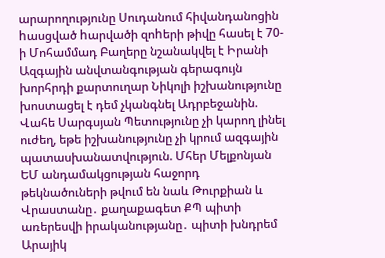արարողությունը Սուդանում հիվանդանոցին hասցված hարվածի զոhերի թիվը հասել է 70-ի Մոհամմադ Բաղերը նշանակվել է Իրանի Ազգային անվտանգության գերագույն խորհրդի քարտուղար Նիկոլի իշխանությունը խոստացել է դեմ չկանգնել Ադրբեջանին. Վահե Սարգսյան Պետությունը չի կարող լինել ուժեղ, եթե իշխանությունը չի կրում ազգային պատասխանատվություն. Մհեր Մելքոնյան ԵՄ անդամակցության հաջորդ թեկնածուների թվում են նաև Թուրքիան և Վրաստանը․ քաղաքագետ ՔՊ պիտի առերեսվի իրականությանը․ պիտի խնդրեմ Արայիկ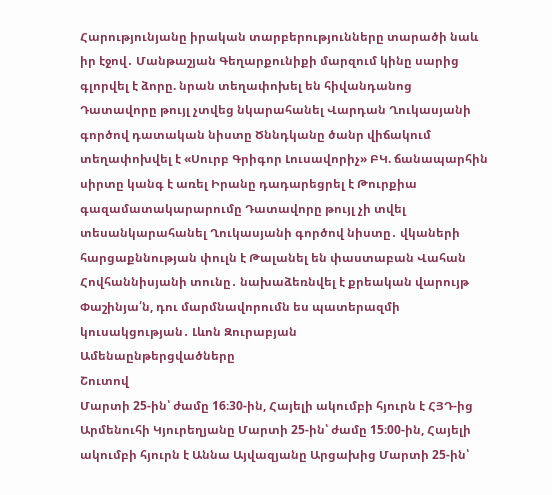Հարությունյանը իրական տարբերությունները տարածի նաև իր էջով․ Մանթաշյան Գեղարքունիքի մարզում կինը սարից գլորվել է ձորը. նրան տեղափոխել են հիվանդանոց Դատավորը թույլ չտվեց նկարահանել Վարդան Ղուկասյանի գործով դատական նիստը Ծննդկանը ծանր վիճակում տեղափոխվել է «Սուրբ Գրիգոր Լուսավորիչ» ԲԿ. ճանապարհին սիրտը կանգ է առել Իրանը դադարեցրել է Թուրքիա գազամատակարարումը Դատավորը թույլ չի տվել տեսանկարահանել Ղուկասյանի գործով նիստը․ վկաների հարցաքննության փուլն է Թալանել են փաստաբան Վահան Հովհաննիսյանի տունը․ նախաձեռնվել է քրեական վարույթ Փաշինյա՛ն, դու մարմնավորումն ես պատերազմի կուսակցության․ Լևոն Զուրաբյան
Ամենաընթերցվածները
Շուտով
Մարտի 25-ին՝ ժամը 16։30-ին, Հայելի ակումբի հյուրն է ՀՅԴ-ից Արմենուհի Կյուրեղյանը Մարտի 25-ին՝ ժամը 15։00-ին, Հայելի ակումբի հյուրն է Աննա Այվազյանը Արցախից Մարտի 25-ին՝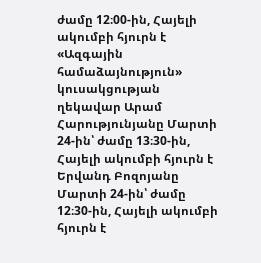ժամը 12։00-ին, Հայելի ակումբի հյուրն է «Ազգային համաձայնություն» կուսակցության ղեկավար Արամ Հարությունյանը Մարտի 24-ին՝ ժամը 13։30-ին, Հայելի ակումբի հյուրն է Երվանդ Բոզոյանը Մարտի 24-ին՝ ժամը 12։30-ին, Հայելի ակումբի հյուրն է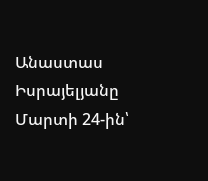Անաստաս Իսրայելյանը Մարտի 24-ին՝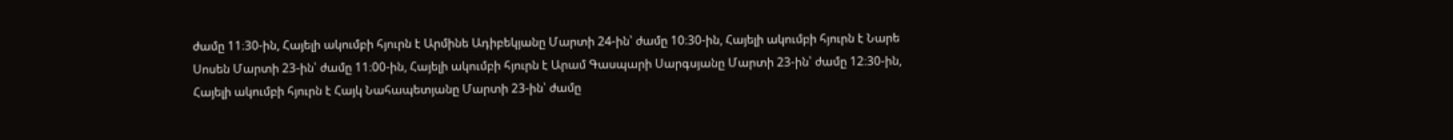ժամը 11։30-ին, Հայելի ակումբի հյուրն է Արմինե Ադիբեկյանը Մարտի 24-ին՝ ժամը 10։30-ին, Հայելի ակումբի հյուրն է Նարե Սոսեն Մարտի 23-ին՝ ժամը 11։00-ին, Հայելի ակումբի հյուրն է Արամ Գասպարի Սարգսյանը Մարտի 23-ին՝ ժամը 12։30-ին, Հայելի ակումբի հյուրն է Հայկ Նահապետյանը Մարտի 23-ին՝ ժամը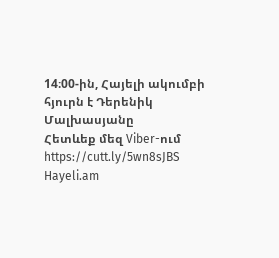14։00-ին, Հայելի ակումբի հյուրն է Դերենիկ Մալխասյանը
Հետևեք մեզ Viber-ում https://cutt.ly/5wn8sJBS
Hayeli.am